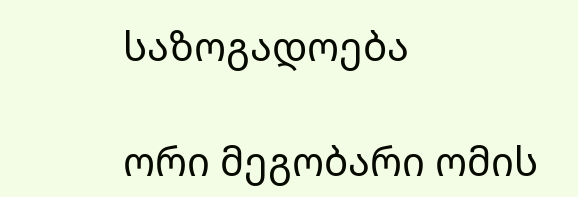საზოგადოება

ორი მეგობარი ომის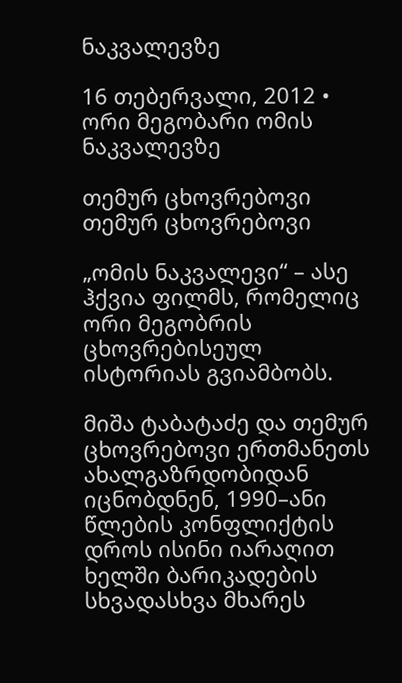ნაკვალევზე

16 თებერვალი, 2012 •
ორი მეგობარი ომის ნაკვალევზე

თემურ ცხოვრებოვი
თემურ ცხოვრებოვი

„ომის ნაკვალევი“ – ასე ჰქვია ფილმს, რომელიც ორი მეგობრის ცხოვრებისეულ ისტორიას გვიამბობს.

მიშა ტაბატაძე და თემურ ცხოვრებოვი ერთმანეთს ახალგაზრდობიდან იცნობდნენ, 1990–ანი წლების კონფლიქტის დროს ისინი იარაღით ხელში ბარიკადების სხვადასხვა მხარეს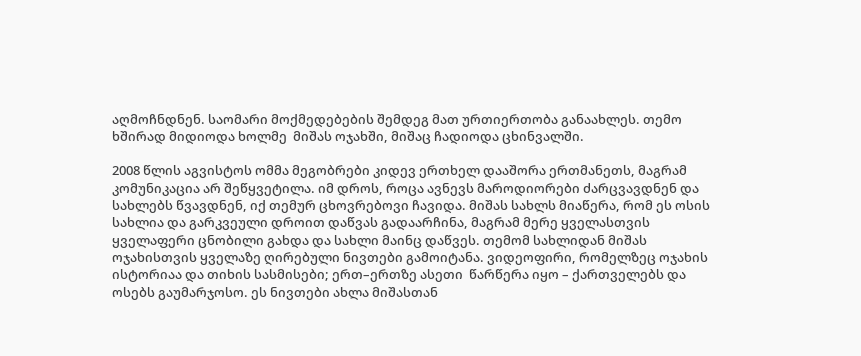აღმოჩნდნენ. საომარი მოქმედებების შემდეგ მათ ურთიერთობა განაახლეს. თემო ხშირად მიდიოდა ხოლმე  მიშას ოჯახში, მიშაც ჩადიოდა ცხინვალში.

2008 წლის აგვისტოს ომმა მეგობრები კიდევ ერთხელ დააშორა ერთმანეთს, მაგრამ კომუნიკაცია არ შეწყვეტილა. იმ დროს, როცა ავნევს მაროდიორები ძარცვავდნენ და სახლებს წვავდნენ, იქ თემურ ცხოვრებოვი ჩავიდა. მიშას სახლს მიაწერა, რომ ეს ოსის სახლია და გარკვეული დროით დაწვას გადაარჩინა, მაგრამ მერე ყველასთვის ყველაფერი ცნობილი გახდა და სახლი მაინც დაწვეს. თემომ სახლიდან მიშას ოჯახისთვის ყველაზე ღირებული ნივთები გამოიტანა. ვიდეოფირი, რომელზეც ოჯახის ისტორიაა და თიხის სასმისები; ერთ–ერთზე ასეთი  წარწერა იყო – ქართველებს და ოსებს გაუმარჯოსო. ეს ნივთები ახლა მიშასთან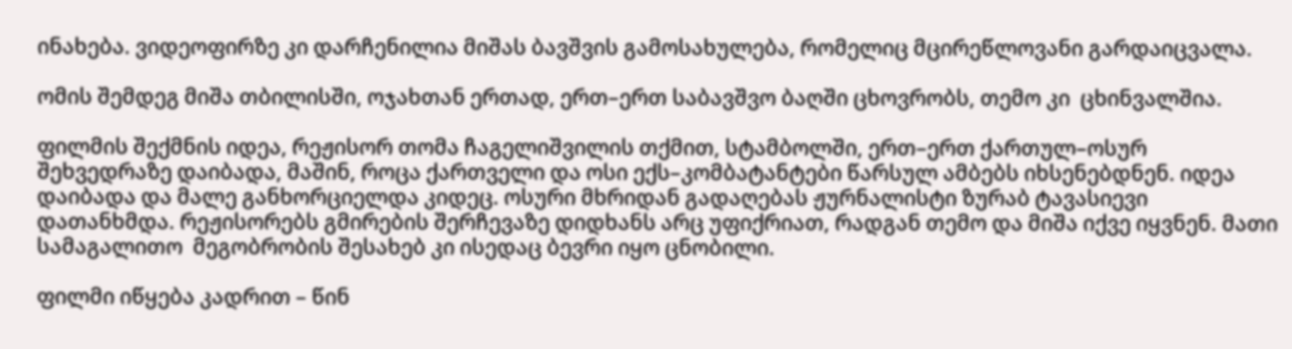ინახება. ვიდეოფირზე კი დარჩენილია მიშას ბავშვის გამოსახულება, რომელიც მცირეწლოვანი გარდაიცვალა.

ომის შემდეგ მიშა თბილისში, ოჯახთან ერთად, ერთ–ერთ საბავშვო ბაღში ცხოვრობს, თემო კი  ცხინვალშია.

ფილმის შექმნის იდეა, რეჟისორ თომა ჩაგელიშვილის თქმით, სტამბოლში, ერთ–ერთ ქართულ–ოსურ  შეხვედრაზე დაიბადა, მაშინ, როცა ქართველი და ოსი ექს–კომბატანტები წარსულ ამბებს იხსენებდნენ. იდეა დაიბადა და მალე განხორციელდა კიდეც. ოსური მხრიდან გადაღებას ჟურნალისტი ზურაბ ტავასიევი დათანხმდა. რეჟისორებს გმირების შერჩევაზე დიდხანს არც უფიქრიათ, რადგან თემო და მიშა იქვე იყვნენ. მათი სამაგალითო  მეგობრობის შესახებ კი ისედაც ბევრი იყო ცნობილი.

ფილმი იწყება კადრით – წინ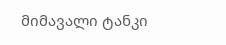მიმავალი ტანკი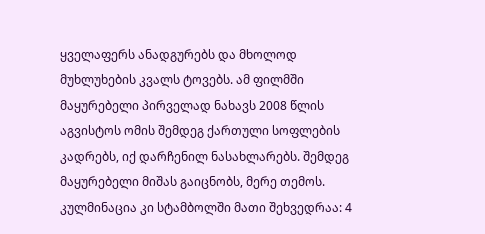ყველაფერს ანადგურებს და მხოლოდ მუხლუხების კვალს ტოვებს. ამ ფილმში მაყურებელი პირველად ნახავს 2008 წლის აგვისტოს ომის შემდეგ ქართული სოფლების კადრებს, იქ დარჩენილ ნასახლარებს. შემდეგ მაყურებელი მიშას გაიცნობს, მერე თემოს. კულმინაცია კი სტამბოლში მათი შეხვედრაა: 4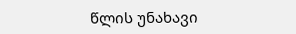წლის უნახავი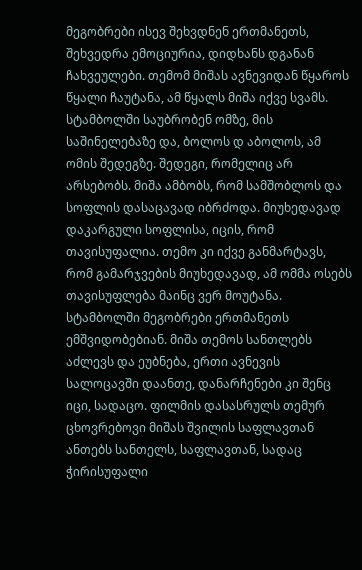მეგობრები ისევ შეხვდნენ ერთმანეთს, შეხვედრა ემოციურია, დიდხანს დგანან ჩახვეულები. თემომ მიშას ავნევიდან წყაროს წყალი ჩაუტანა, ამ წყალს მიშა იქვე სვამს. სტამბოლში საუბრობენ ომზე, მის საშინელებაზე და, ბოლოს დ აბოლოს, ამ ომის შედეგზე. შედეგი, რომელიც არ არსებობს. მიშა ამბობს, რომ სამშობლოს და სოფლის დასაცავად იბრძოდა. მიუხედავად დაკარგული სოფლისა, იცის, რომ თავისუფალია. თემო კი იქვე განმარტავს, რომ გამარჯვების მიუხედავად, ამ ომმა ოსებს თავისუფლება მაინც ვერ მოუტანა. სტამბოლში მეგობრები ერთმანეთს ემშვიდობებიან. მიშა თემოს სანთლებს აძლევს და ეუბნება, ერთი ავნევის სალოცავში დაანთე, დანარჩენები კი შენც იცი, სადაცო. ფილმის დასასრულს თემურ ცხოვრებოვი მიშას შვილის საფლავთან ანთებს სანთელს, საფლავთან, სადაც ჭირისუფალი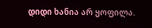დიდი ხანია არ ყოფილა.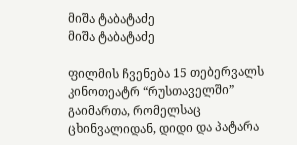მიშა ტაბატაძე
მიშა ტაბატაძე

ფილმის ჩვენება 15 თებერვალს კინოთეატრ “რუსთაველში” გაიმართა, რომელსაც ცხინვალიდან, დიდი და პატარა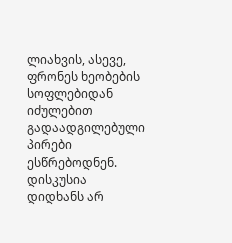ლიახვის, ასევე, ფრონეს ხეობების სოფლებიდან იძულებით გადაადგილებული პირები ესწრებოდნენ. დისკუსია დიდხანს არ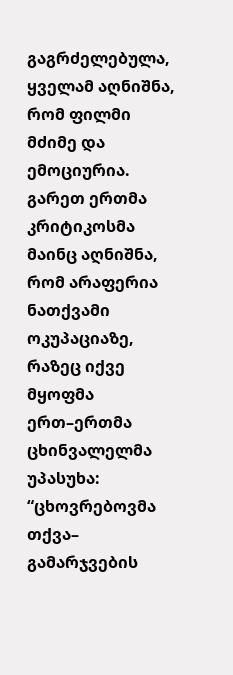გაგრძელებულა, ყველამ აღნიშნა, რომ ფილმი მძიმე და ემოციურია. გარეთ ერთმა კრიტიკოსმა მაინც აღნიშნა, რომ არაფერია ნათქვამი ოკუპაციაზე, რაზეც იქვე მყოფმა ერთ–ერთმა ცხინვალელმა უპასუხა: “ცხოვრებოვმა თქვა– გამარჯვების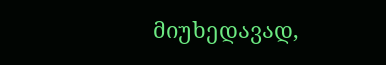მიუხედავად,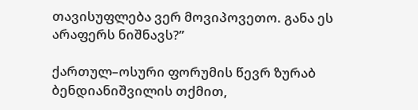თავისუფლება ვერ მოვიპოვეთო. განა ეს  არაფერს ნიშნავს?”

ქართულ–ოსური ფორუმის წევრ ზურაბ ბენდიანიშვილის თქმით,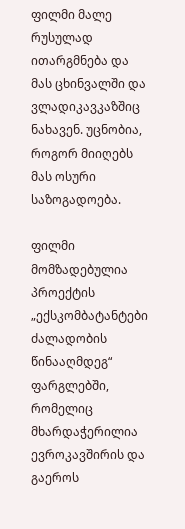ფილმი მალე რუსულად ითარგმნება და მას ცხინვალში და ვლადიკავკაზშიც ნახავენ. უცნობია, როგორ მიიღებს მას ოსური საზოგადოება.

ფილმი მომზადებულია პროექტის „ექსკომბატანტები ძალადობის წინააღმდეგ“ ფარგლებში, რომელიც მხარდაჭერილია ევროკავშირის და გაეროს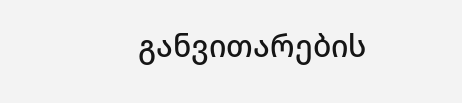განვითარების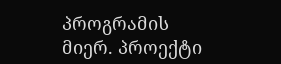პროგრამის მიერ. პროექტი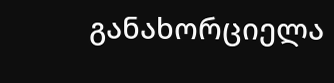განახორციელა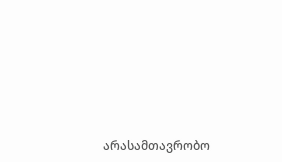არასამთავრობო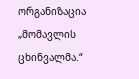ორგანიზაცია „მომავლის ცხინვალმა.“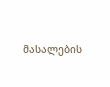მასალების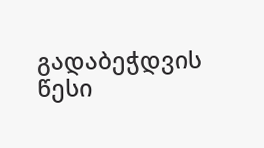გადაბეჭდვის წესი